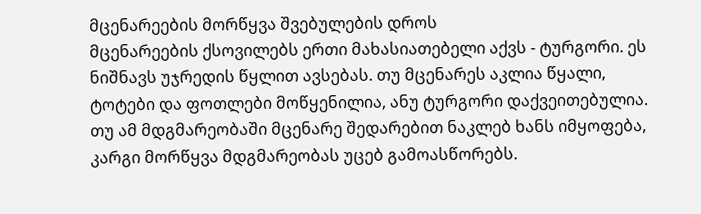მცენარეების მორწყვა შვებულების დროს
მცენარეების ქსოვილებს ერთი მახასიათებელი აქვს - ტურგორი. ეს ნიშნავს უჯრედის წყლით ავსებას. თუ მცენარეს აკლია წყალი, ტოტები და ფოთლები მოწყენილია, ანუ ტურგორი დაქვეითებულია. თუ ამ მდგმარეობაში მცენარე შედარებით ნაკლებ ხანს იმყოფება, კარგი მორწყვა მდგმარეობას უცებ გამოასწორებს.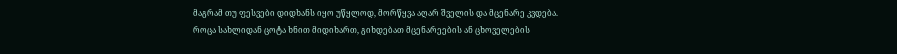მაგრამ თუ ფესვები დიდხანს იყო უწყლოდ, მორწყვა აღარ შველის და მცენარე კვდება.
როცა სახლიდან ცოტა ხნით მიდიხართ, გიხდებათ მცენარეების ან ცხოველების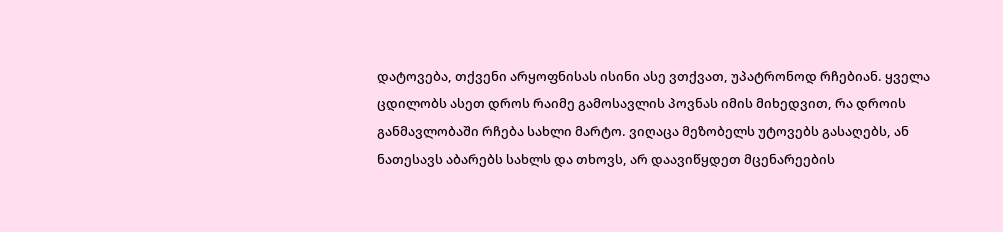დატოვება, თქვენი არყოფნისას ისინი ასე ვთქვათ, უპატრონოდ რჩებიან. ყველა ცდილობს ასეთ დროს რაიმე გამოსავლის პოვნას იმის მიხედვით, რა დროის განმავლობაში რჩება სახლი მარტო. ვიღაცა მეზობელს უტოვებს გასაღებს, ან ნათესავს აბარებს სახლს და თხოვს, არ დაავიწყდეთ მცენარეების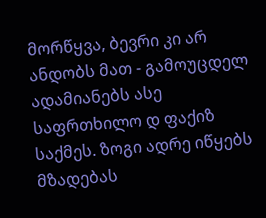მორწყვა, ბევრი კი არ ანდობს მათ - გამოუცდელ ადამიანებს ასე საფრთხილო დ ფაქიზ საქმეს. ზოგი ადრე იწყებს მზადებას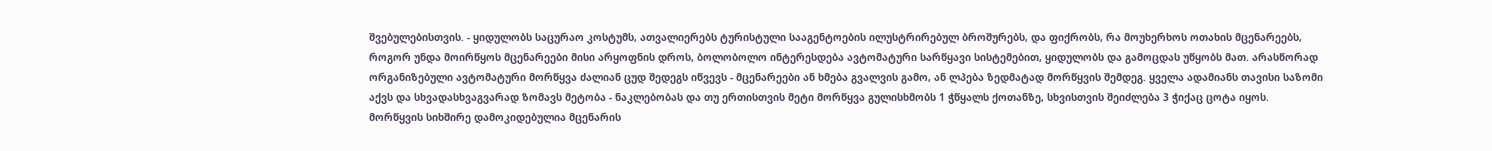შვებულებისთვის. - ყიდულობს საცურაო კოსტუმს, ათვალიერებს ტურისტული სააგენტოების ილუსტრირებულ ბროშურებს, და ფიქრობს, რა მოუხერხოს ოთახის მცენარეებს, როგორ უნდა მოირწყოს მცენარეები მისი არყოფნის დროს, ბოლობოლო ინტერესდება ავტომატური სარწყავი სისტემებით, ყიდულობს და გამოცდას უწყობს მათ. არასწორად ორგანიზებული ავტომატური მორწყვა ძალიან ცუდ შედეგს იწვევს - მცენარეები ან ხმება გვალვის გამო, ან ლპება ზედმატად მორწყვის შემდეგ. ყველა ადამიანს თავისი საზომი აქვს და სხვადასხვაგვარად ზომავს მეტობა - ნაკლებობას და თუ ერთისთვის მეტი მორწყვა გულისხმობს 1 ჭწყალს ქოთანზე, სხვისთვის შეიძლება 3 ჭიქაც ცოტა იყოს.
მორწყვის სიხშირე დამოკიდებულია მცენარის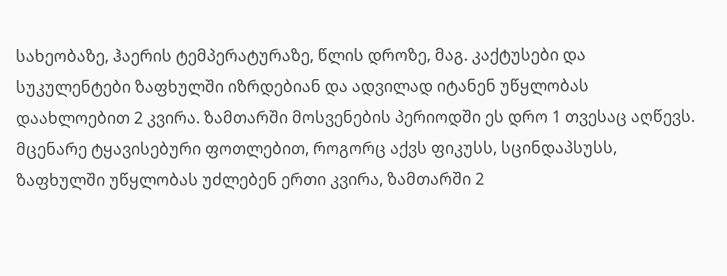სახეობაზე, ჰაერის ტემპერატურაზე, წლის დროზე, მაგ. კაქტუსები და სუკულენტები ზაფხულში იზრდებიან და ადვილად იტანენ უწყლობას დაახლოებით 2 კვირა. ზამთარში მოსვენების პერიოდში ეს დრო 1 თვესაც აღწევს. მცენარე ტყავისებური ფოთლებით, როგორც აქვს ფიკუსს, სცინდაპსუსს, ზაფხულში უწყლობას უძლებენ ერთი კვირა, ზამთარში 2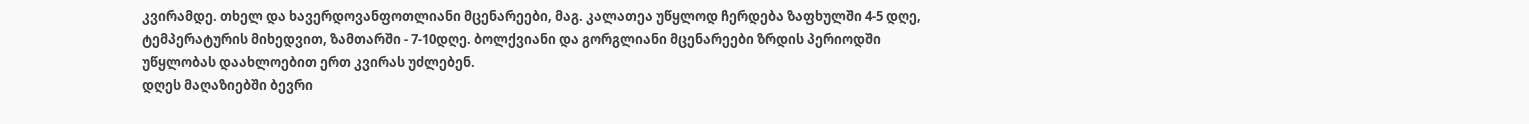კვირამდე. თხელ და ხავერდოვანფოთლიანი მცენარეები, მაგ. კალათეა უწყლოდ ჩერდება ზაფხულში 4-5 დღე, ტემპერატურის მიხედვით, ზამთარში - 7-10დღე. ბოლქვიანი და გორგლიანი მცენარეები ზრდის პერიოდში უწყლობას დაახლოებით ერთ კვირას უძლებენ.
დღეს მაღაზიებში ბევრი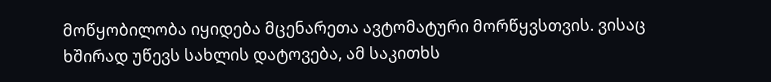მოწყობილობა იყიდება მცენარეთა ავტომატური მორწყვსთვის. ვისაც ხშირად უწევს სახლის დატოვება, ამ საკითხს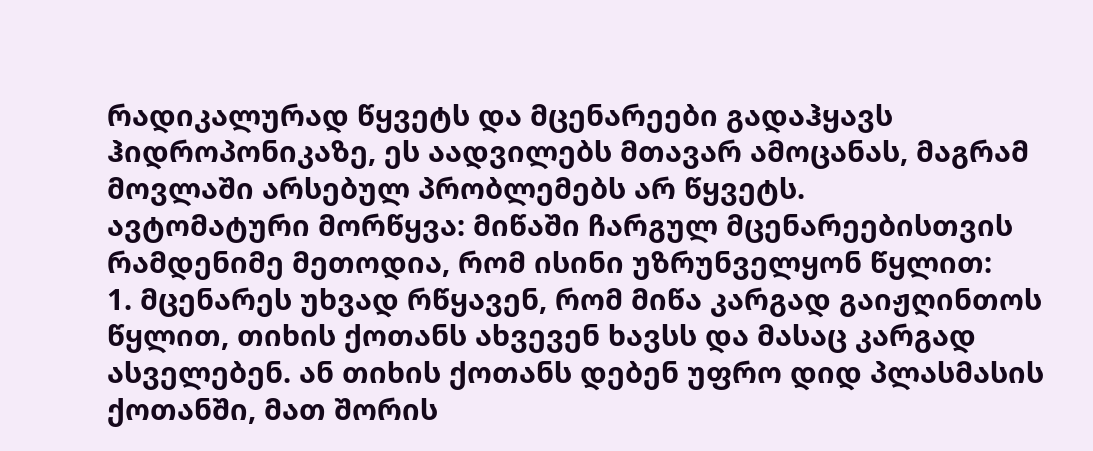რადიკალურად წყვეტს და მცენარეები გადაჰყავს ჰიდროპონიკაზე, ეს აადვილებს მთავარ ამოცანას, მაგრამ მოვლაში არსებულ პრობლემებს არ წყვეტს.
ავტომატური მორწყვა: მიწაში ჩარგულ მცენარეებისთვის რამდენიმე მეთოდია, რომ ისინი უზრუნველყონ წყლით:
1. მცენარეს უხვად რწყავენ, რომ მიწა კარგად გაიჟღინთოს წყლით, თიხის ქოთანს ახვევენ ხავსს და მასაც კარგად ასველებენ. ან თიხის ქოთანს დებენ უფრო დიდ პლასმასის ქოთანში, მათ შორის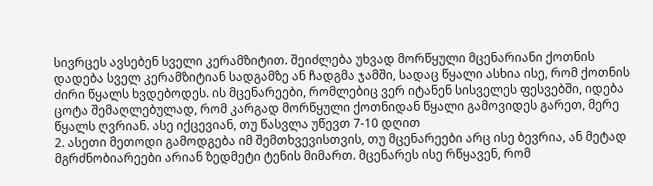სივრცეს ავსებენ სველი კერამზიტით. შეიძლება უხვად მორწყული მცენარიანი ქოთნის დადება სველ კერამზიტიან სადგამზე ან ჩადგმა ჯამში, სადაც წყალი ასხია ისე, რომ ქოთნის ძირი წყალს ხვდებოდეს. ის მცენარეები, რომლებიც ვერ იტანენ სისველეს ფესვებში, იდება ცოტა შემაღლებულად, რომ კარგად მორწყული ქოთნიდან წყალი გამოვიდეს გარეთ, მერე წყალს ღვრიან. ასე იქცევიან, თუ წასვლა უწევთ 7-10 დღით
2. ასეთი მეთოდი გამოდგება იმ შემთხვევისთვის, თუ მცენარეები არც ისე ბევრია, ან მეტად მგრძნობიარეები არიან ზედმეტი ტენის მიმართ. მცენარეს ისე რწყავენ, რომ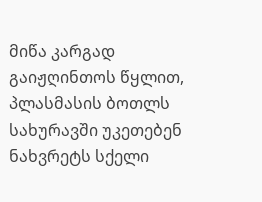მიწა კარგად გაიჟღინთოს წყლით, პლასმასის ბოთლს სახურავში უკეთებენ ნახვრეტს სქელი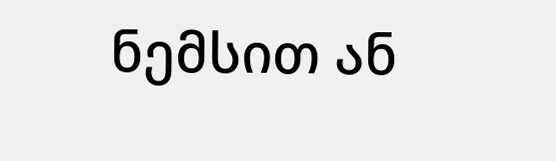ნემსით ან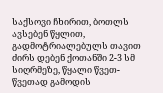საქსოვი ჩხირით, ბოთლს ავსებენ წყლით, გადმოტრიალებულს თავით ძირს დებენ ქოთანში 2-3 სმ სიღრმეზე, წყალი წვეთ- წვეთად გამოდის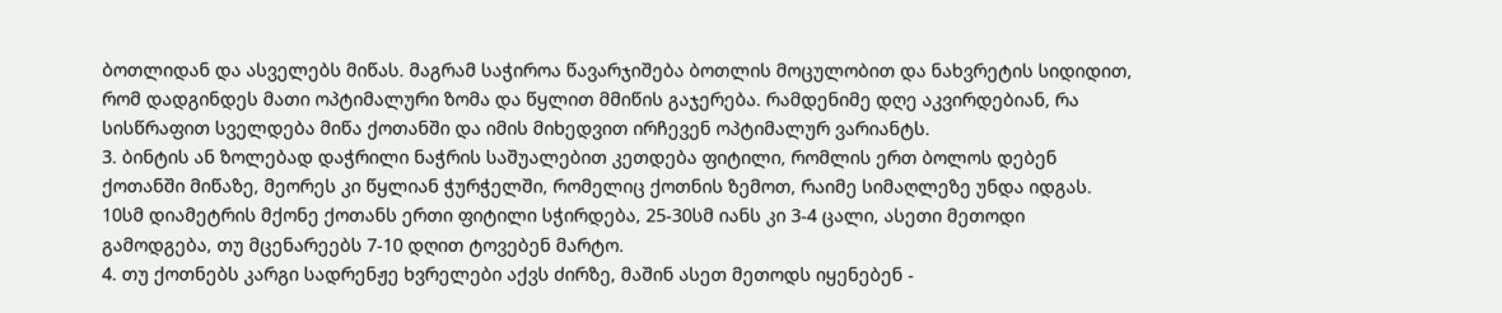ბოთლიდან და ასველებს მიწას. მაგრამ საჭიროა წავარჯიშება ბოთლის მოცულობით და ნახვრეტის სიდიდით, რომ დადგინდეს მათი ოპტიმალური ზომა და წყლით მმიწის გაჯერება. რამდენიმე დღე აკვირდებიან, რა სისწრაფით სველდება მიწა ქოთანში და იმის მიხედვით ირჩევენ ოპტიმალურ ვარიანტს.
3. ბინტის ან ზოლებად დაჭრილი ნაჭრის საშუალებით კეთდება ფიტილი, რომლის ერთ ბოლოს დებენ ქოთანში მიწაზე, მეორეს კი წყლიან ჭურჭელში, რომელიც ქოთნის ზემოთ, რაიმე სიმაღლეზე უნდა იდგას. 10სმ დიამეტრის მქონე ქოთანს ერთი ფიტილი სჭირდება, 25-30სმ იანს კი 3-4 ცალი, ასეთი მეთოდი გამოდგება, თუ მცენარეებს 7-10 დღით ტოვებენ მარტო.
4. თუ ქოთნებს კარგი სადრენჟე ხვრელები აქვს ძირზე, მაშინ ასეთ მეთოდს იყენებენ -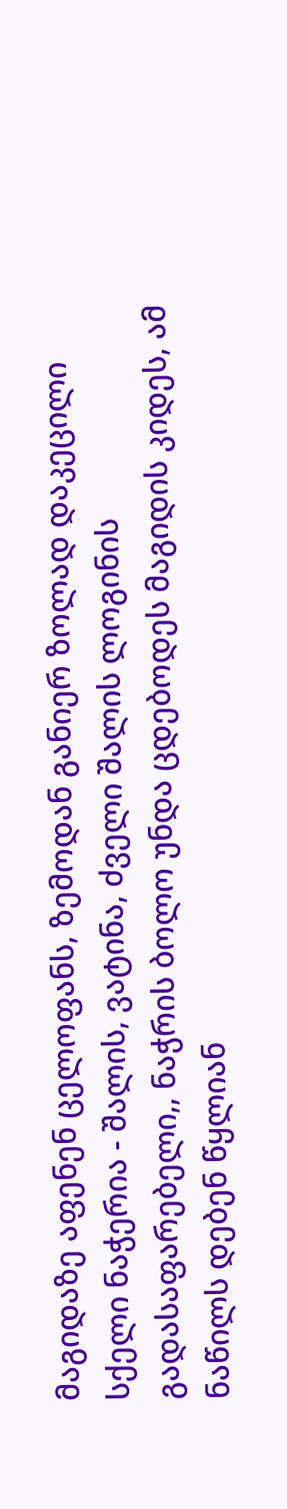მაგიდაზე აფენენ ცელოფანს, ზემოდან განიერ ზოლად დაკეცილი სქელი ნაჭერია - შალის, ვატინა, ძველი შალის ლოგინის გადასაფარებელი,, ნაჭრის ბოლო უნდა ცდებოდეს მაგიდის კიდეს, ამ ნაწილს დებენ წყლიან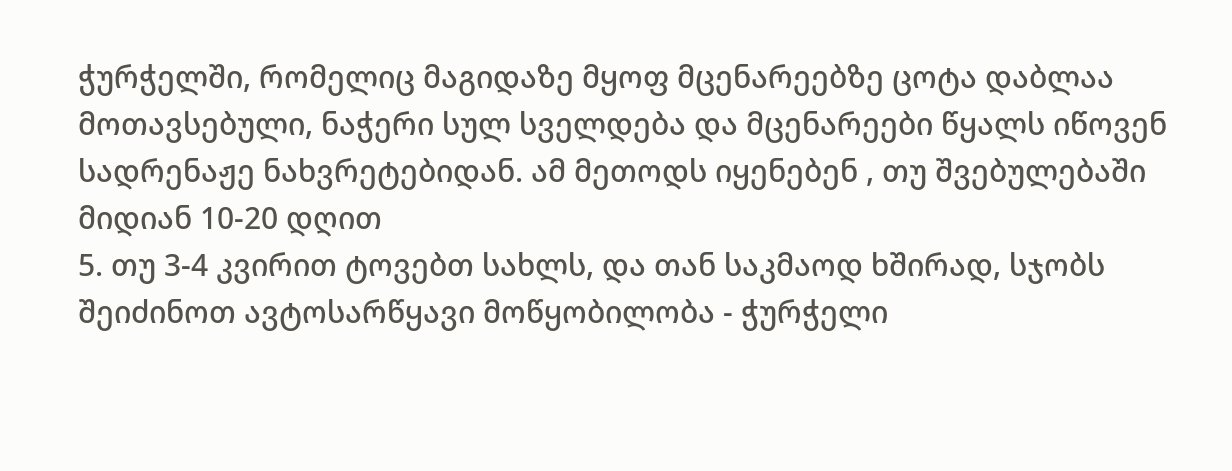ჭურჭელში, რომელიც მაგიდაზე მყოფ მცენარეებზე ცოტა დაბლაა მოთავსებული, ნაჭერი სულ სველდება და მცენარეები წყალს იწოვენ სადრენაჟე ნახვრეტებიდან. ამ მეთოდს იყენებენ , თუ შვებულებაში მიდიან 10-20 დღით
5. თუ 3-4 კვირით ტოვებთ სახლს, და თან საკმაოდ ხშირად, სჯობს შეიძინოთ ავტოსარწყავი მოწყობილობა - ჭურჭელი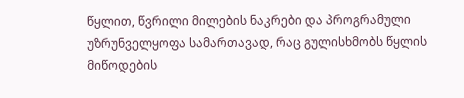წყლით, წვრილი მილების ნაკრები და პროგრამული უზრუნველყოფა სამართავად, რაც გულისხმობს წყლის მიწოდების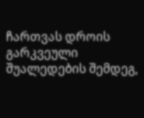ჩართვას დროის გარკვეული შუალედების შემდეგ,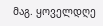მაგ. ყოველდღე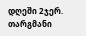დღეში 2ჯერ.
თარგმანი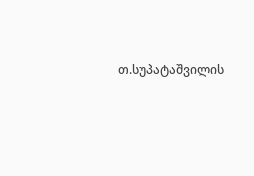თ.სუპატაშვილის